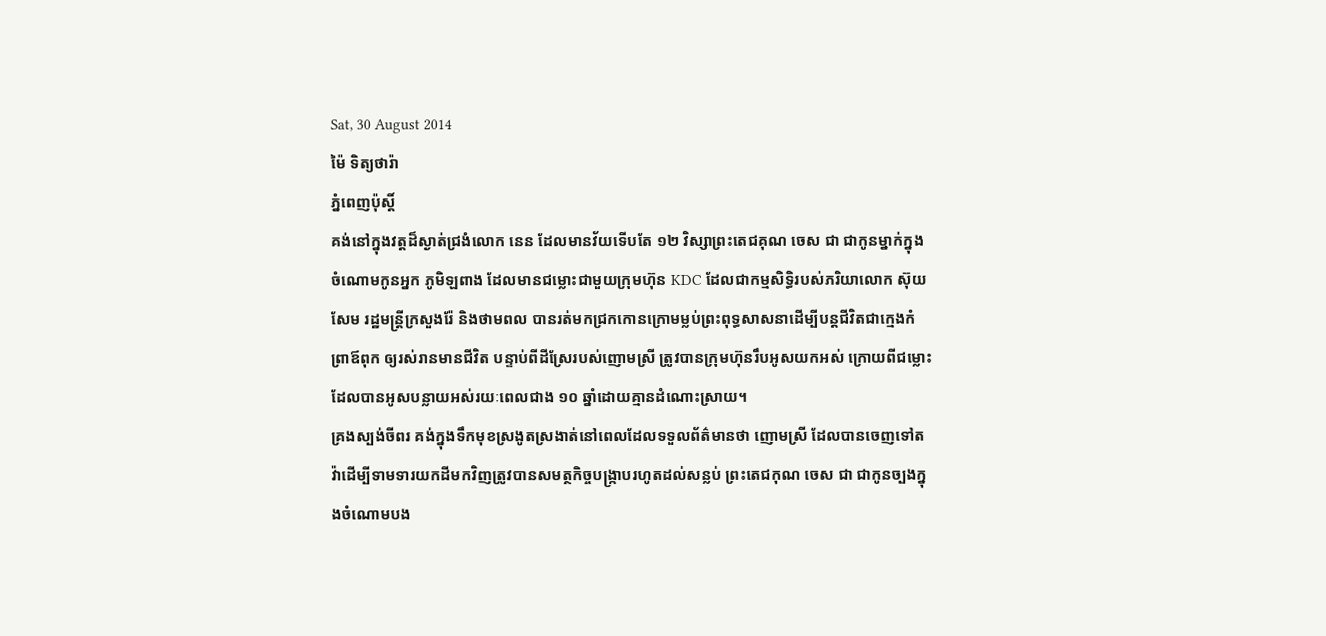Sat, 30 August 2014
ម៉ៃ ទិត្យថារ៉ា
ភ្នំពេញប៉ុស្តិ៍
គង់នៅក្នុងវត្តដ៏ស្ងាត់ជ្រងំលោក នេន ដែលមានវ័យទើបតែ ១២ វិស្សាព្រះតេជគុណ ចេស ជា ជាកូនម្នាក់ក្នុងចំណោមកូនអ្នក ភូមិឡពាង ដែលមានជម្លោះជាមួយក្រុមហ៊ុន KDC ដែលជាកម្មសិទ្ធិរបស់ភរិយាលោក ស៊ុយ សែម រដ្ឋមន្ត្រីក្រសួងរ៉ែ និងថាមពល បានរត់មកជ្រកកោនក្រោមម្លប់ព្រះពុទ្ធសាសនាដើម្បីបន្តជីវិតជាក្មេងកំព្រាឪពុក ឲ្យរស់រានមានជីវិត បន្ទាប់ពីដីស្រែរបស់ញោមស្រី ត្រូវបានក្រុមហ៊ុនរឹបអូសយកអស់ ក្រោយពីជម្លោះដែលបានអូសបន្លាយអស់រយៈពេលជាង ១០ ឆ្នាំដោយគ្មានដំណោះស្រាយ។
គ្រងស្បង់ចីពរ គង់ក្នុងទឹកមុខស្រងូតស្រងាត់នៅពេលដែលទទួលព័ត៌មានថា ញោមស្រី ដែលបានចេញទៅតវ៉ាដើម្បីទាមទារយកដីមកវិញត្រូវបានសមត្ថកិច្ចបង្ក្រាបរហូតដល់សន្លប់ ព្រះតេជកុណ ចេស ជា ជាកូនច្បងក្នុងចំណោមបង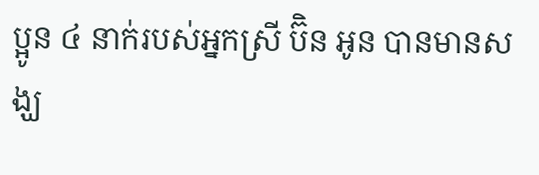ប្អូន ៤ នាក់របស់អ្នកស្រី ប៊ិន អូន បានមានសង្ឃ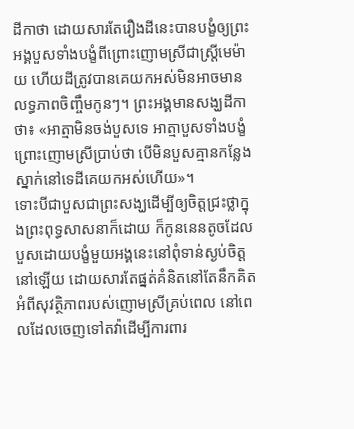ដីកាថា ដោយសារតែរឿងដីនេះបានបង្ខំឲ្យព្រះអង្គបួសទាំងបង្ខំពីព្រោះញោមស្រីជាស្ត្រីមេម៉ាយ ហើយដីត្រូវបានគេយកអស់មិនអាចមានលទ្ធភាពចិញ្ចឹមកូនៗ។ ព្រះអង្គមានសង្ឃដីកាថា៖ «អាត្មាមិនចង់បួសទេ អាត្មាបួសទាំងបង្ខំព្រោះញោមស្រីប្រាប់ថា បើមិនបួសគ្មានកន្លែងស្នាក់នៅទេដីគេយកអស់ហើយ»។
ទោះបីជាបួសជាព្រះសង្ឃដើម្បីឲ្យចិត្តជ្រះថ្លាក្នុងព្រះពុទ្ធសាសនាក៏ដោយ ក៏កូននេនតូចដែលបួសដោយបង្ខំមួយអង្គនេះនៅពុំទាន់ស្ងប់ចិត្តនៅឡើយ ដោយសារតែផ្នត់គំនិតនៅតែនឹកគិតអំពីសុវត្ថិភាពរបស់ញោមស្រីគ្រប់ពេល នៅពេលដែលចេញទៅតវ៉ាដើម្បីការពារ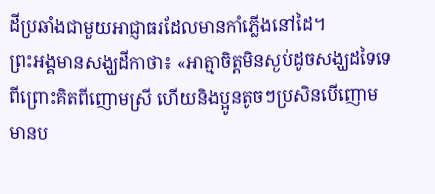ដីប្រឆាំងជាមួយអាជ្ញាធរដែលមានកាំភ្លើងនៅដៃ។
ព្រះអង្គមានសង្ឃដីកាថា៖ «អាត្មាចិត្តមិនស្ងប់ដូចសង្ឃដទៃទេ ពីព្រោះគិតពីញោមស្រី ហើយនិងប្អូនតូចៗប្រសិនបើញោមមានប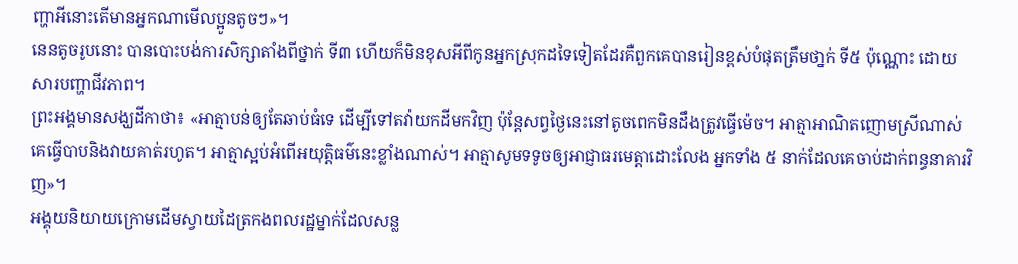ញ្ហាអីនោះតើមានអ្នកណាមើលប្អូនតូចៗ»។
នេនតូចរូបនោះ បានបោះបង់ការសិក្សាតាំងពីថ្នាក់ ទី៣ ហើយក៏មិនខុសអីពីកូនអ្នកស្រុកដទៃទៀតដែរគឺពួកគេបានរៀនខ្ពស់បំផុតត្រឹមថា្នក់ ទី៥ ប៉ុណ្ណោះ ដោយសារបញ្ហាជីវភាព។
ព្រះអង្គមានសង្ឃដីកាថា៖ «អាត្មាបន់ឲ្យតែឆាប់ធំទេ ដើម្បីទៅតវ៉ាយកដីមកវិញ ប៉ុន្តែសព្វថ្ងៃនេះនៅតូចពេកមិនដឹងត្រូវធ្វើម៉េច។ អាត្មាអាណិតញោមស្រីណាស់គេធ្វើបាបនិងវាយគាត់រហូត។ អាត្មាស្អប់អំពើអយុត្តិធម៌នេះខ្លាំងណាស់។ អាត្មាសូមទទូចឲ្យអាជ្ញាធរមេត្តាដោះលែង អ្នកទាំង ៥ នាក់ដែលគេចាប់ដាក់ពន្ធនាគារវិញ»។
អង្គុយនិយាយក្រោមដើមស្វាយដៃត្រកងពលរដ្ឋម្នាក់ដែលសន្ល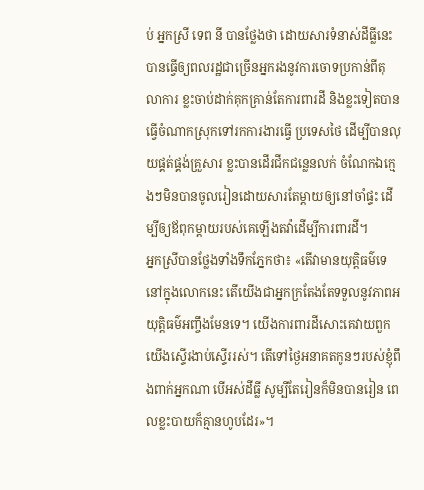ប់ អ្នកស្រី ទេព នី បានថ្លែងថា ដោយសារទំនាស់ដីធ្លីនេះបានធ្វើឲ្យពលរដ្ឋជាច្រើនអ្នករងនូវការចោទប្រកាន់ពីតុលាការ ខ្លះចាប់ដាក់គុកគ្រាន់តែការពារដី និងខ្លះទៀតបានធ្វើចំណាកស្រុកទៅរកការងារធ្វើ ប្រទេសថៃ ដើម្បីបានលុយផ្គត់ផ្គង់គ្រួសារ ខ្លះបានដើរជីកជន្លេនលក់ ចំណែកឯក្មេងៗមិនបានចូលរៀនដោយសារតែម្តាយឲ្យនៅចាំផ្ទះ ដើម្បីឲ្យឪពុកម្តាយរបស់គេឡើងតវ៉ាដើម្បីការពារដី។
អ្នកស្រីបានថ្លែងទាំងទឹកភ្នែកថា៖ «តើវាមានយុត្តិធម៌ទេនៅក្នុងលោកនេះ តើយើងជាអ្នកក្រតែងតែទទួលនូវភាពអយុត្តិធម៌អញ្ចឹងមែនទេ។ យើងការពារដីសោះគេវាយពួកយើងស្ទើរងាប់ស្ទើររស់។ តើទៅថ្ងៃអនាគតកូនៗរបស់ខ្ញុំពឹងពាក់អ្នកណា បើអស់ដីធ្លី សូម្បីតែរៀនក៏មិនបានរៀន ពេលខ្លះបាយក៏គ្មានហូបដែរ»។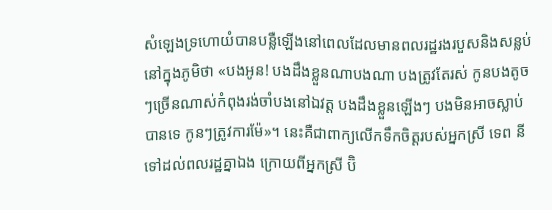សំឡេងទ្រហោយំបានបន្លឺឡើងនៅពេលដែលមានពលរដ្ឋរងរបួសនិងសន្លប់នៅក្នុងភូមិថា «បងអូន! បងដឹងខ្លួនណាបងណា បងត្រូវតែរស់ កូនបងតូចៗច្រើនណាស់កំពុងរង់ចាំបងនៅឯវត្ត បងដឹងខ្លួនឡើងៗ បងមិនអាចស្លាប់បានទេ កូនៗត្រូវការម៉ែ»។ នេះគឺជាពាក្យលើកទឹកចិត្តរបស់អ្នកស្រី ទេព នី ទៅដល់ពលរដ្ឋគ្នាឯង ក្រោយពីអ្នកស្រី ប៊ិ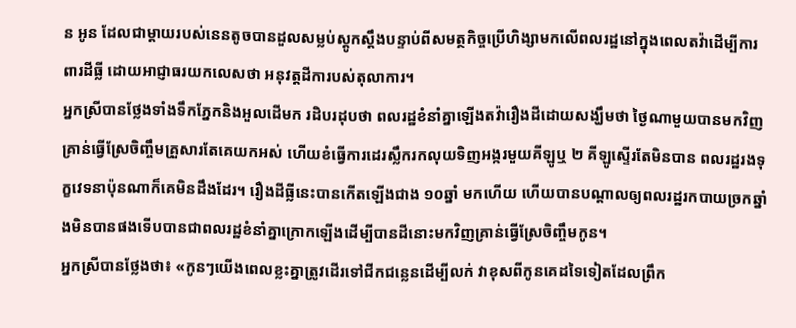ន អូន ដែលជាម្តាយរបស់នេនតូចបានដួលសម្លប់ស្តូកស្តឹងបន្ទាប់ពីសមត្ថកិច្ចប្រើហិង្សាមកលើពលរដ្ឋនៅក្នុងពេលតវ៉ាដើម្បីការពារដីធ្លី ដោយអាជ្ញាធរយកលេសថា អនុវត្តដីការបស់តុលាការ។
អ្នកស្រីបានថ្លែងទាំងទឹកភ្នែកនិងអួលដើមក រដិបរដុបថា ពលរដ្ឋខំនាំគ្នាឡើងតវ៉ារឿងដីដោយសង្ឃឹមថា ថ្ងៃណាមួយបានមកវិញគ្រាន់ធ្វើស្រែចិញ្ចឹមគ្រួសារតែគេយកអស់ ហើយខំធ្វើការដេរស្លឹករកលុយទិញអង្ករមួយគីឡូឬ ២ គីឡូស្ទើរតែមិនបាន ពលរដ្ឋរងទុក្ខវេទនាប៉ុនណាក៏គេមិនដឹងដែរ។ រឿងដីធ្លីនេះបានកើតឡើងជាង ១០ឆ្នាំ មកហើយ ហើយបានបណ្តាលឲ្យពលរដ្ឋរកបាយច្រកឆ្នាំងមិនបានផងទើបបានជាពលរដ្ឋខំនាំគ្នាក្រោកឡើងដើម្បីបានដីនោះមកវិញគ្រាន់ធ្វើស្រែចិញ្ចឹមកូន។
អ្នកស្រីបានថ្លែងថា៖ «កូនៗយើងពេលខ្លះគ្នាត្រូវដើរទៅជីកជន្លេនដើម្បីលក់ វាខុសពីកូនគេដទៃទៀតដែលព្រឹក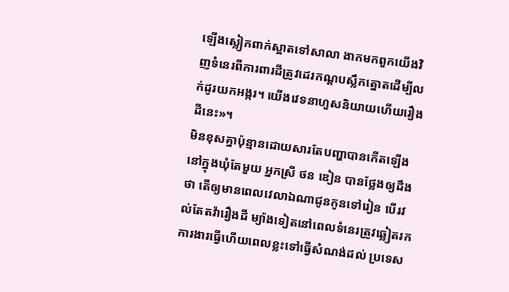ឡើងស្លៀកពាក់ស្អាតទៅសាលា ងាកមកពួកយើងវិញទំនេរពីការពារដីត្រូវដេរកណ្តបស្លឹកត្នោតដើម្បីលក់ដូរយកអង្ករ។ យើងវេទនាហួសនិយាយហើយរឿងដីនេះ»។
មិនខុសគ្នាប៉ុន្មានដោយសារតែបញ្ហាបានកើតឡើងនៅក្នុងឃុំតែមួយ អ្នកស្រី ថន ឌៀន បានថ្លែងឲ្យដឹងថា តើឲ្យមានពេលវេលាឯណាជូនកូនទៅរៀន បើរវល់តែតវ៉ារឿងដី ម្យ៉ាងទៀតនៅពេលទំនេរត្រូវឆ្លៀតរកការងារធ្វើហើយពេលខ្លះទៅធ្វើសំណង់ដល់ ប្រទេស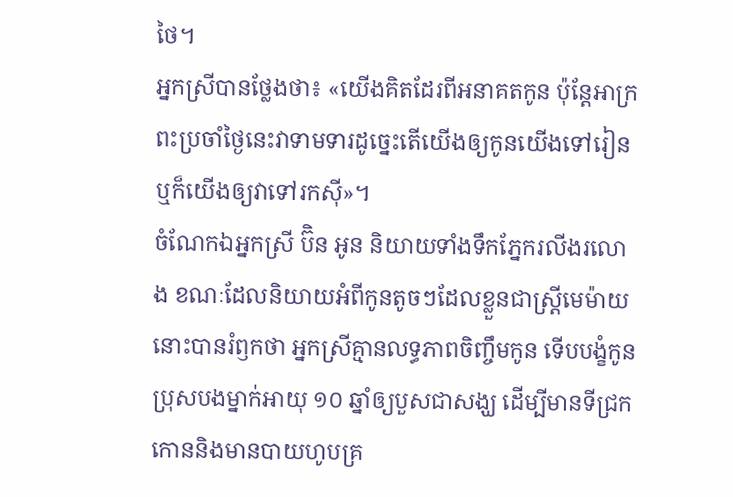ថៃ។
អ្នកស្រីបានថ្លែងថា៖ «យើងគិតដែរពីអនាគតកូន ប៉ុន្តែអាក្រពះប្រចាំថ្ងៃនេះវាទាមទារដូច្នេះតើយើងឲ្យកូនយើងទៅរៀន ឬក៏យើងឲ្យវាទៅរកស៊ី»។
ចំណែកឯអ្នកស្រី ប៊ិន អូន និយាយទាំងទឹកភ្នែករលីងរលោង ខណៈដែលនិយាយអំពីកូនតូចៗដែលខ្លួនជាស្ត្រីមេម៉ាយនោះបានរំឭកថា អ្នកស្រីគ្មានលទ្ធភាពចិញ្ចឹមកូន ទើបបង្ខំកូនប្រុសបងម្នាក់អាយុ ១០ ឆ្នាំឲ្យបួសជាសង្ឃ ដើម្បីមានទីជ្រកកោននិងមានបាយហូបគ្រ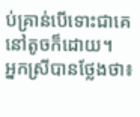ប់គ្រាន់បើទោះជាគេនៅតូចក៏ដោយ។
អ្នកស្រីបានថ្លែងថា៖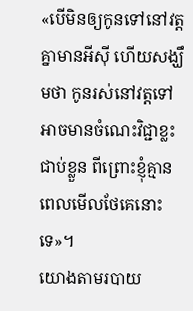«បើមិនឲ្យកូនទៅនៅវត្តគ្នាមានអីស៊ី ហើយសង្ឃឹមថា កូនរស់នៅវត្តទៅអាចមានចំណេះវិជ្ជាខ្លះជាប់ខ្លួន ពីព្រោះខ្ញុំគ្មានពេលមើលថែគេនោះទេ»។
យោងតាមរបាយ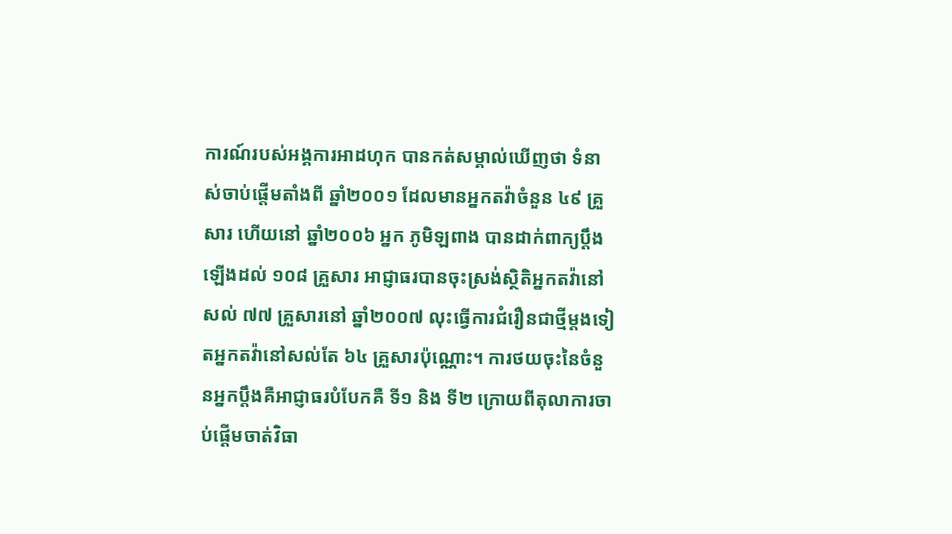ការណ៍របស់អង្គការអាដហុក បានកត់សម្គាល់ឃើញថា ទំនាស់ចាប់ផ្តើមតាំងពី ឆ្នាំ២០០១ ដែលមានអ្នកតវ៉ាចំនួន ៤៩ គ្រួសារ ហើយនៅ ឆ្នាំ២០០៦ អ្នក ភូមិឡពាង បានដាក់ពាក្យប្តឹងឡើងដល់ ១០៨ គ្រួសារ អាជ្ញាធរបានចុះស្រង់ស្ថិតិអ្នកតវ៉ានៅសល់ ៧៧ គ្រួសារនៅ ឆ្នាំ២០០៧ លុះធ្វើការជំរឿនជាថ្មីម្តងទៀតអ្នកតវ៉ានៅសល់តែ ៦៤ គ្រួសារប៉ុណ្ណោះ។ ការថយចុះនៃចំនួនអ្នកប្តឹងគឺអាជ្ញាធរបំបែកគឺ ទី១ និង ទី២ ក្រោយពីតុលាការចាប់ផ្តើមចាត់វិធា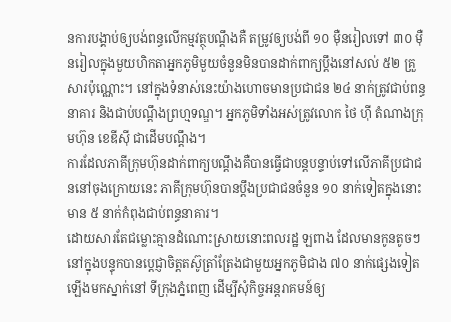នការបង្គាប់ឲ្យបង់ពន្ធលើកម្មវត្ថុបណ្តឹងគឺ តម្រូវឲ្យបង់ពី ១០ ម៉ឺនរៀលទៅ ៣០ ម៉ឺនរៀលក្នុងមួយហិកតាអ្នកភូមិមួយចំនួនមិនបានដាក់ពាក្យប្តឹងនៅសល់ ៥២ គ្រួសារប៉ុណ្ណោះ។ នៅក្នុងទំនាស់នេះយ៉ាងហោចមានប្រជាជន ២៤ នាក់ត្រូវជាប់ពន្ធនាគារ និងជាប់បណ្តឹងព្រហ្មទណ្ឌ។ អ្នកភូមិទាំងអស់ត្រូវលោក ថៃ ហ៊ី តំណាងក្រុមហ៊ុន ខេឌីស៊ី ជាដើមបណ្តឹង។
ការដែលភាគីក្រុមហ៊ុនដាក់ពាក្យបណ្តឹងគឺបានធ្វើជាបន្តបន្ទាប់ទៅលើភាគីប្រជាជននៅចុងក្រោយនេះ ភាគីក្រុមហ៊ុនបានប្តឹងប្រជាជនចំនួន ១០ នាក់ទៀតក្នុងនោះមាន ៥ នាក់កំពុងជាប់ពន្ធនាគារ។
ដោយសារតែជម្លោះគ្មានដំណោះស្រាយនោះពលរដ្ឋ ឡពាង ដែលមានកូនតូចៗ នៅក្នុងបន្ទុកបានប្តេជ្ញាចិត្តតស៊ូត្រាំត្រែងជាមួយអ្នកភូមិជាង ៧០ នាក់ផ្សេងទៀត ឡើងមកស្នាក់នៅ ទីក្រុងភ្នំពេញ ដើម្បីសុំកិច្ចអន្តរាគមន៍ឲ្យ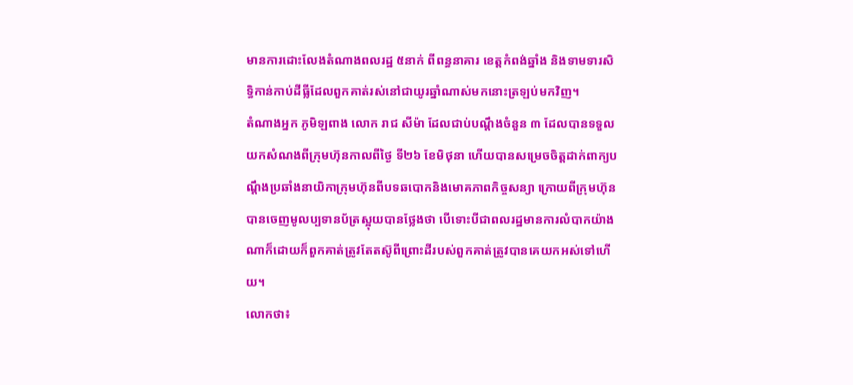មានការដោះលែងតំណាងពលរដ្ឋ ៥នាក់ ពីពន្ធនាគារ ខេត្តកំពង់ឆ្នាំង និងទាមទារសិទ្ធិកាន់កាប់ដីធ្លីដែលពួកគាត់រស់នៅជាយូរឆ្នាំណាស់មកនោះត្រឡប់មកវិញ។
តំណាងអ្នក ភូមិឡពាង លោក រាជ សីម៉ា ដែលជាប់បណ្តឹងចំនួន ៣ ដែលបានទទួលយកសំណងពីក្រុមហ៊ុនកាលពីថ្ងៃ ទី២៦ ខែមិថុនា ហើយបានសម្រេចចិត្តដាក់ពាក្យបណ្តឹងប្រឆាំងនាយិកាក្រុមហ៊ុនពីបទឆបោកនិងមោគភាពកិច្ចសន្យា ក្រោយពីក្រុមហ៊ុនបានចេញមូលប្បទានប័ត្រស្អុយបានថ្លែងថា បើទោះបីជាពលរដ្ឋមានការលំបាកយ៉ាងណាក៏ដោយក៏ពួកគាត់ត្រូវតែតស៊ូពីព្រោះដីរបស់ពួកគាត់ត្រូវបានគេយកអស់ទៅហើយ។
លោកថា៖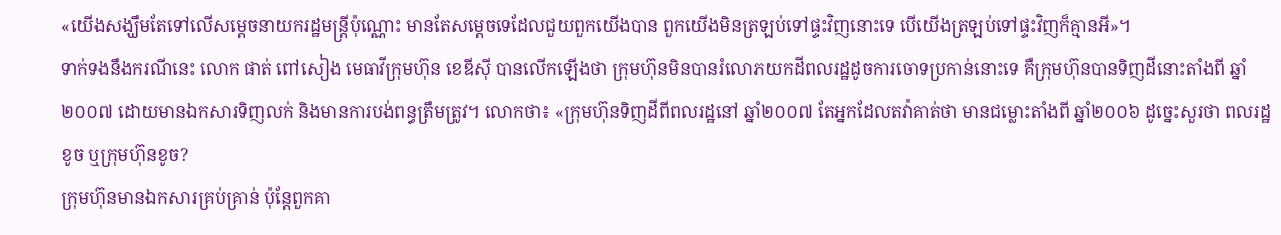«យើងសង្ឃឹមតែទៅលើសម្តេចនាយករដ្ឋមន្ត្រីប៉ុណ្ណោះ មានតែសម្តេចទេដែលជួយពួកយើងបាន ពួកយើងមិនត្រឡប់ទៅផ្ទះវិញនោះទេ បើយើងត្រឡប់ទៅផ្ទះវិញក៏គ្មានអី»។
ទាក់ទងនឹងករណីនេះ លោក ផាត់ ពៅសៀង មេធាវីក្រុមហ៊ុន ខេឌីស៊ី បានលើកឡើងថា ក្រុមហ៊ុនមិនបានរំលោភយកដីពលរដ្ឋដូចការចោទប្រកាន់នោះទេ គឺក្រុមហ៊ុនបានទិញដីនោះតាំងពី ឆ្នាំ២០០៧ ដោយមានឯកសារទិញលក់ និងមានការបង់ពន្ធត្រឹមត្រូវ។ លោកថា៖ «ក្រុមហ៊ុនទិញដីពីពលរដ្ឋនៅ ឆ្នាំ២០០៧ តែអ្នកដែលតវ៉ាគាត់ថា មានជម្លោះតាំងពី ឆ្នាំ២០០៦ ដូច្នេះសួរថា ពលរដ្ឋខូច ឬក្រុមហ៊ុនខូច?
ក្រុមហ៊ុនមានឯកសារគ្រប់គ្រាន់ ប៉ុន្តែពួកគា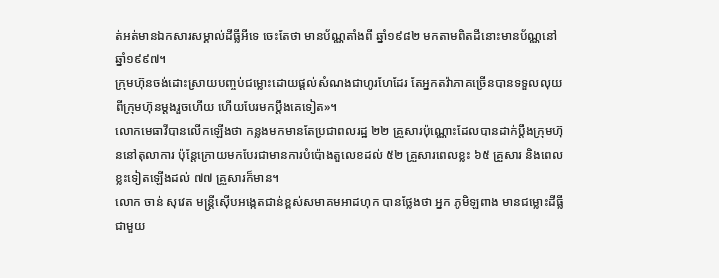ត់អត់មានឯកសារសម្គាល់ដីធ្លីអីទេ ចេះតែថា មានប័ណ្ណតាំងពី ឆ្នាំ១៩៨២ មកតាមពិតដីនោះមានប័ណ្ណនៅ ឆ្នាំ១៩៩៧។
ក្រុមហ៊ុនចង់ដោះស្រាយបញ្ចប់ជម្លោះដោយផ្តល់សំណងជាហូរហែដែរ តែអ្នកតវ៉ាភាគច្រើនបានទទួលលុយពីក្រុមហ៊ុនម្តងរួចហើយ ហើយបែរមកប្តឹងគេទៀត»។
លោកមេធាវីបានលើកឡើងថា កន្លងមកមានតែប្រជាពលរដ្ឋ ២២ គ្រួសារប៉ុណ្ណោះដែលបានដាក់ប្តឹងក្រុមហ៊ុននៅតុលាការ ប៉ុន្តែក្រោយមកបែរជាមានការបំប៉ោងតួលេខដល់ ៥២ គ្រួសារពេលខ្លះ ៦៥ គ្រួសារ និងពេលខ្លះទៀតឡើងដល់ ៧៧ គ្រួសារក៏មាន។
លោក ចាន់ សុវេត មន្ត្រីស៊ើបអង្កេតជាន់ខ្ពស់សមាគមអាដហុក បានថ្លែងថា អ្នក ភូមិឡពាង មានជម្លោះដីធ្លីជាមួយ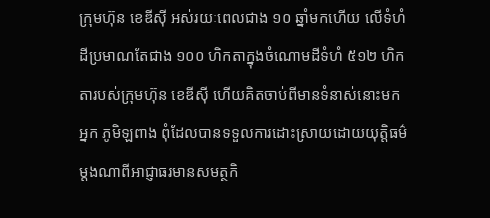ក្រុមហ៊ុន ខេឌីស៊ី អស់រយៈពេលជាង ១០ ឆ្នាំមកហើយ លើទំហំដីប្រមាណតែជាង ១០០ ហិកតាក្នុងចំណោមដីទំហំ ៥១២ ហិកតារបស់ក្រុមហ៊ុន ខេឌីស៊ី ហើយគិតចាប់ពីមានទំនាស់នោះមកអ្នក ភូមិឡពាង ពុំដែលបានទទួលការដោះស្រាយដោយយុត្តិធម៌ម្តងណាពីអាជ្ញាធរមានសមត្ថកិ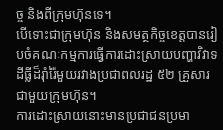ច្ច និងពីក្រុមហ៊ុនទេ។
បើទោះជាក្រុមហ៊ុន និងសមត្ថកិច្ចខេត្តបានរៀបចំគណៈកម្មការធ្វើការដោះស្រាយបញ្ហាវិវាទដីធ្លីដ៏រ៉ាំរ៉ៃមួយរវាងប្រជាពលរដ្ឋ ៥២ គ្រួសារជាមួយក្រុមហ៊ុន។
ការដោះស្រាយនោះមានប្រជាជនប្រមា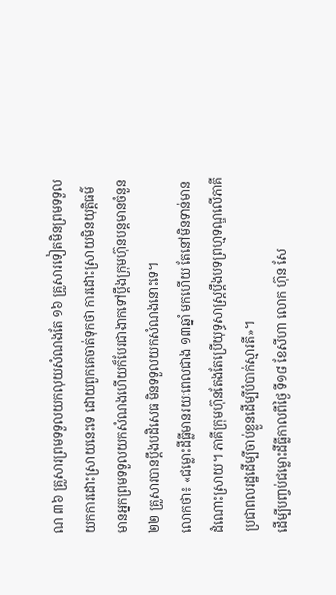ណ ៣៦ គ្រួសារព្រមទទួលយកលុយសំណងតែ ១៦ គ្រួសារទៀតមិនព្រមទទួលយកការដោះស្រាយនេះទេ ដោយពួកគេចាត់ទុកថា ការដោះស្រាយមិនយុត្តិធម៌មានអ្នកព្រមទទួលយកសំណងហើយក៏បែរជាងាកទៅប្តឹងក្រុមហ៊ុនបន្តមានចំនួន ២២ គ្រួសារបានប្តឹងបដិសេធ មិនទទួលយកសំណងនោះទេ។
លោកថា៖ «ជម្លោះដីធ្លីមានរយៈពេលជាង ១៣ឆ្នាំ មកហើយ តែនៅមិនទាន់មានដំណោះស្រាយ។ ភាគីក្រុមហ៊ុនតែងតែប្រើយុទ្ធសាស្រ្តប្តឹងបទព្រហ្មទណ្ឌលើភាគីប្រជាពលរដ្ឋដើម្បីចាប់ខ្លួនដើម្បីបំបាក់ស្មារតី»។
ដើម្បីបញ្ចប់ជម្លោះដីធ្លីកាលពីថ្ងៃ ទី១៨ ខែសីហា លោក ហ៊ុន សែ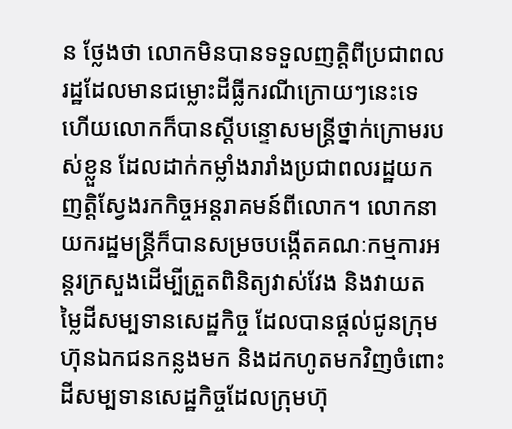ន ថ្លែងថា លោកមិនបានទទួលញត្តិពីប្រជាពលរដ្ឋដែលមានជម្លោះដីធ្លីករណីក្រោយៗនេះទេ ហើយលោកក៏បានស្តីបន្ទោសមន្ត្រីថ្នាក់ក្រោមរបស់ខ្លួន ដែលដាក់កម្លាំងរារាំងប្រជាពលរដ្ឋយកញត្តិស្វែងរកកិច្ចអន្តរាគមន៍ពីលោក។ លោកនាយករដ្ឋមន្ត្រីក៏បានសម្រចបង្កើតគណៈកម្មការអន្តរក្រសួងដើម្បីត្រួតពិនិត្យវាស់វែង និងវាយតម្លៃដីសម្បទានសេដ្ឋកិច្ច ដែលបានផ្តល់ជូនក្រុមហ៊ុនឯកជនកន្លងមក និងដកហូតមកវិញចំពោះដីសម្បទានសេដ្ឋកិច្ចដែលក្រុមហ៊ុ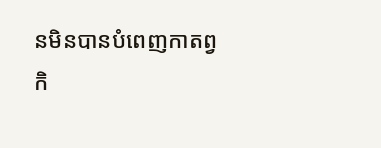នមិនបានបំពេញកាតព្វកិ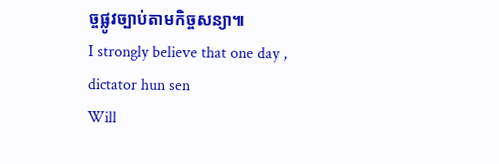ច្ចផ្លូវច្បាប់តាមកិច្ចសន្យា៕
I strongly believe that one day , dictator hun sen
Will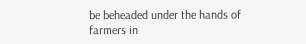be beheaded under the hands of farmers in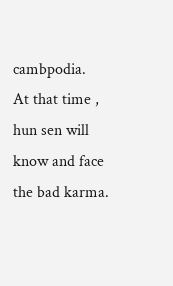cambpodia.
At that time , hun sen will know and face the bad karma.